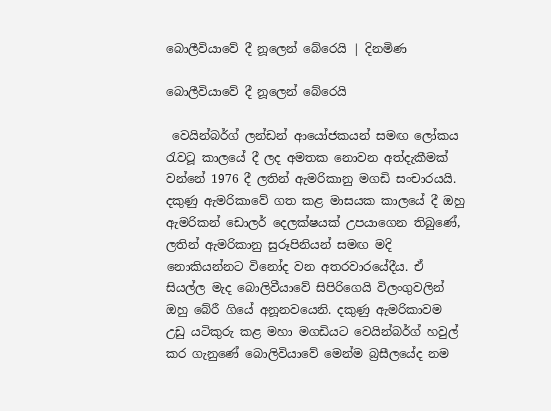බොලීවියාවේ දී නූලෙන් බේරෙයි | දිනමිණ

බොලීවියාවේ දී නූලෙන් බේරෙයි

 වෙයින්බර්ග් ලන්ඩන් ආයෝජකයන් සමඟ ලෝකය රැවටූ කාලයේ දී ලද අමතක නොවන අත්දැකීමක් වන්නේ 1976 දී ලතින් ඇමරිකානු මගඩි සංචාරයයි. දකුණු ඇමරිකාවේ ගත කළ මාසයක කාලයේ දී ඔහු ඇමරිකන් ඩොලර් දෙලක්ෂයක් උපයාගෙන තිබුණේ, ලතින් ඇමරිකානු සුරූපිනියන් සමඟ මදි නොකියන්නට විනෝද වන අතරවාරයේදීය. ඒ සියල්ල මැද බොලිවීයාවේ සිපිරිගෙයි විලංගුවලින් ඔහු බේරී ගියේ අනූනවයෙනි. දකුණු ඇමරිකාවම උඩු යටිකුරු කළ මහා මගඩියට වෙයින්බර්ග් හවුල් කර ගැනුණේ බොලිවියාවේ මෙන්ම බ්‍රසීලයේද නම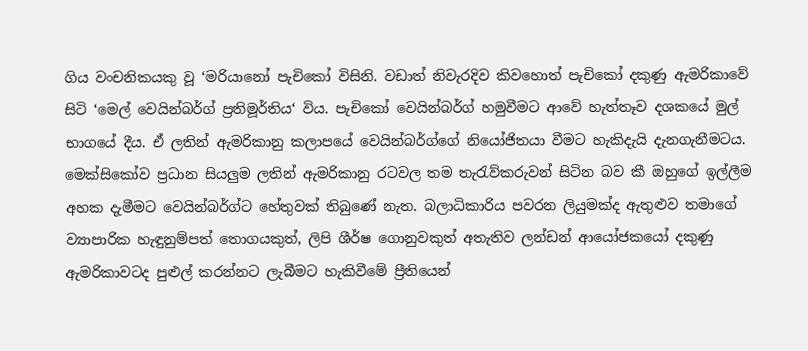ගිය වංචනිකයකු වූ ‘මරියානෝ පැචිකෝ විසිනි. වඩාත් නිවැරදිව කිවහොත් පැචිකෝ දකුණු ඇමරිකාවේ සිටි ‘මෙල් වෙයින්බර්ග් ප්‍රතිමූර්තිය‘ විය. පැචිකෝ වෙයින්බර්ග් හමුවීමට ආවේ හැත්තෑව දශකයේ මුල් භාගයේ දීය. ඒ ලතින් ඇමරිකානු කලාපයේ වෙයින්බර්ග්ගේ නියෝජිතයා වීමට හැකිදැයි දැනගැනීමටය. මෙක්සිකෝව ප්‍රධාන සියලුම ලතින් ඇමරිකානු රටවල තම තැරැව්කරුවන් සිටින බව කී ඔහු‍ගේ ඉල්ලීම අහක දැමීමට වෙයින්බර්ග්ට හේතුවක් තිබුණේ නැත. බලාධිකාරිය පවරන ලියුමක්ද ඇතුළුව තමාගේ ව්‍යාපාරික හැඳුනුම්පත් තොගයකුත්, ලිපි ශීර්ෂ ගොනුවකුත් අතැතිව ලන්ඩන් ආයෝජකයෝ දකුණු ඇමරිකාවටද පුළුල් කරන්නට ලැබීමට හැකිවීමේ ප්‍රීතියෙන්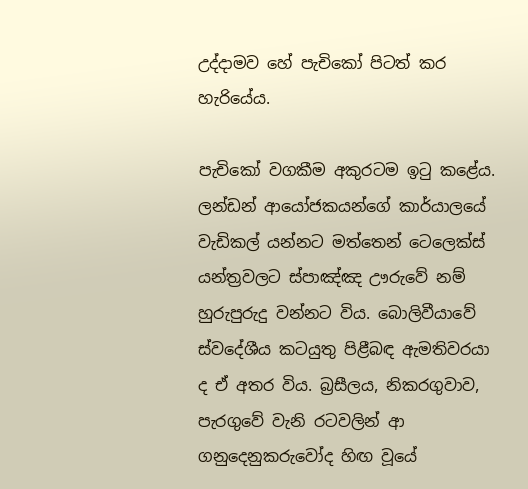උද්දාමව හේ පැචිකෝ පිටත් කර හැරියේය.

පැචිකෝ වගකීම අකුරටම ඉටු කළේය. ලන්ඩන් ආයෝජකයන්ගේ කාර්යාලයේ වැඩිකල් යන්නට මත්තෙන් ටෙලෙක්ස් යන්ත්‍රවලට ස්පාඤ්ඤ ඌරුවේ නම් හුරුපුරුදු වන්නට විය. බොලිවීයාවේ ස්වදේශීය කටයුතු පිළීබඳ ඇමතිවරයා ද ඒ අතර විය. බ්‍රසීලය, නිකරගුවාව, පැරගුවේ වැනි රටවලින් ආ ගනුදෙනුකරුවෝද හිඟ වූයේ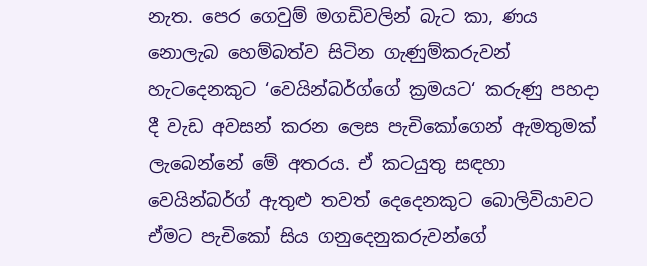නැත. පෙර ගෙවුම් මගඩිවලින් බැට කා, ණය නොලැබ හෙම්බත්ව සිටින ගැණුම්කරුවන් හැටදෙනකුට ‘වෙයින්බර්ග්ගේ ක්‍රමයට‘ කරුණු පහදා දී වැඩ අවසන් කරන ලෙස පැචිකෝගෙන් ඇමතුමක් ලැබෙන්නේ මේ අතරය. ඒ කටයුතු සඳහා වෙයින්බර්ග් ඇතුළු තවත් දෙදෙනකුට බොලිවියාවට ඒමට පැචිකෝ සිය ගනුදෙනුකරුවන්ගේ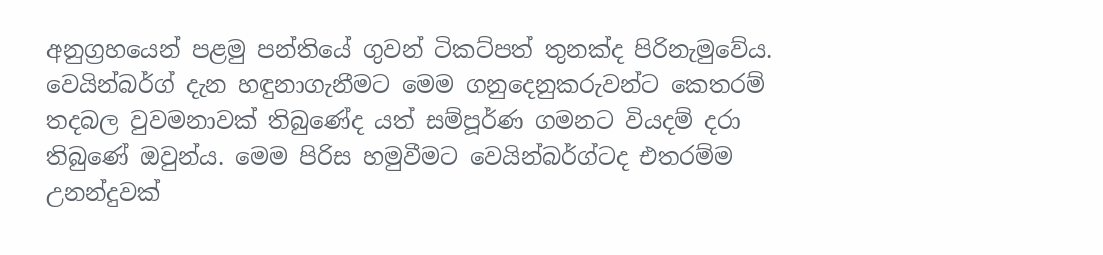අනුග්‍රහයෙන් පළමු පන්තියේ ගුවන් ටිකට්පත් තුනක්ද පිරිනැමුවේය. වෙයින්බර්ග් දැන හඳුනාගැනීමට මෙම ගනුදෙනුකරුවන්ට කෙතරම් තදබල වුවමනාවක් තිබුණේද යත් සම්පූර්ණ ගමනට වියදම් දරා තිබුණේ ඔවුන්ය. මෙම පිරිස හමුවීමට වෙයින්බර්ග්ටද එතරම්ම උනන්දුවක්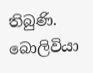තිබුණි. බොලිවියා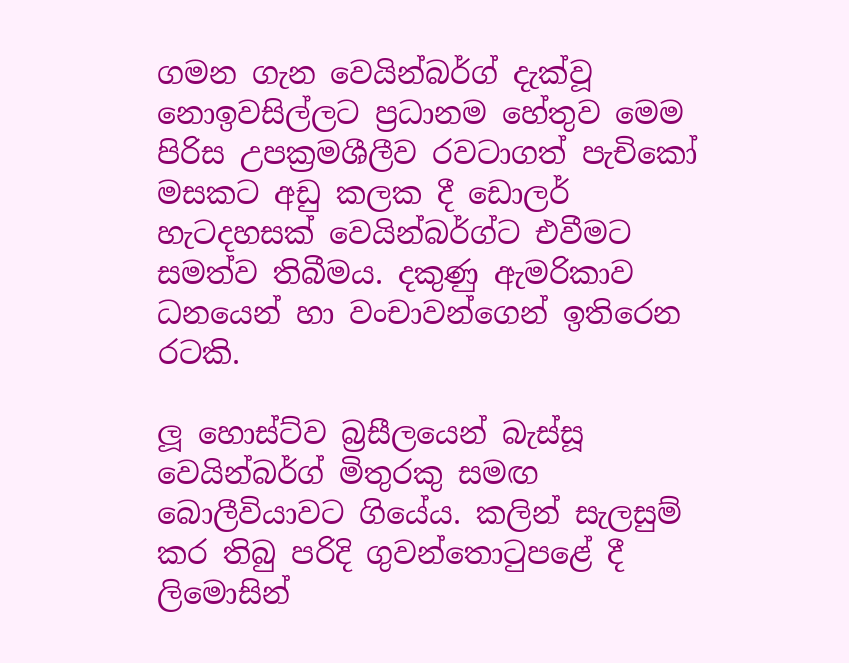ගමන ගැන වෙයින්බර්ග් දැක්වූ නොඉවසිල්ලට ප්‍රධානම හේතුව මෙම පිරිස උපක්‍රමශීලීව රවටාගත් පැචිකෝ මසකට අඩු කලක දී ඩොලර් හැටදහසක් වෙයින්බර්ග්ට එවීමට සමත්ව තිබීමය. දකුණු ඇමරිකාව ධනයෙන් හා වංචාවන්ගෙන් ඉතිරෙන රටකි.

ලූ හොස්ට්ව බ්‍රසීලයෙන් බැස්සූ වෙයින්බර්ග් මිතුරකු සමඟ බොලීවියාවට ගියේය. කලින් සැලසුම් කර තිබු පරිදි ගුවන්තොටුපළේ දී ලිමොසින්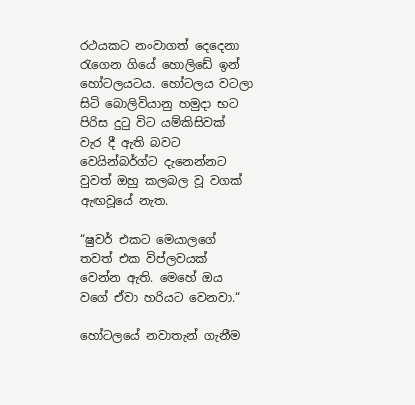රථයකට නංවාගත් දෙදෙනා රැගෙන ගියේ හොලිඩේ ඉන් හෝටලයටය. හෝටලය වටලා සිටි බොලිවියානු හමුදා භට පිරිස දුටු විට යම්කිසිවක් වැර දී ඇති බවට වෙයින්බර්ග්ට දැනෙන්නට වුවත් ඔහු කලබල වූ වගක් ඇඟවූයේ නැත.

“ෂුවර් එකට මෙයාලගේ තවත් එක විප්ලවයක් වෙන්න ඇති. මෙහේ ඔය වගේ ඒවා හරියට වෙනවා.“

හෝටලයේ නවාතැන් ගැනීම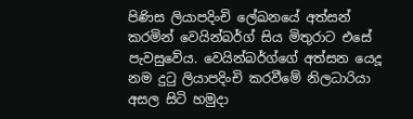පිණිස ලියාපදිංචි ලේඛනයේ අත්සන් කරමින් වෙයින්බර්ග් සිය මිතුරාට එසේ පැවසුවේය. වෙයින්බර්ග්ගේ අත්සන යෙදූ නම දුටු ලියාපදිංචි කරවීමේ නිලධාරියා අසල සිටි හමුදා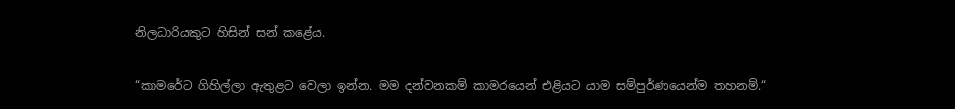නිලධාරියකුට හිසින් සන් කළේය.

“කාමරේට ගිහිල්ලා ඇතුළට වෙලා ඉන්න. මම දන්වනකම් කාමරයෙන් එළියට යාම සම්පුර්ණයෙන්ම තහනම්.“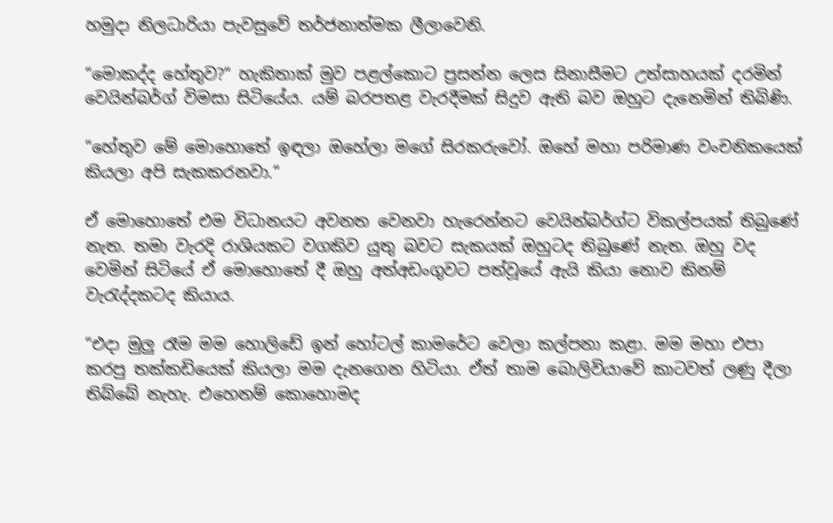හමුදා නිලධාරියා පැවසුවේ තර්ජනාත්මක ලීලාවෙනි.

“මොකද්ද හේතුව?“ හැකිතාක් මුව පළල්කොට ප්‍රසන්න ලෙස සිනාසීමට උත්සාහයක් දරමින් වෙයින්බර්ග් විමසා සිටියේය. යම් බරපතළ වැරදීමක් සිදුව ඇති බව ඔහුට දැ‍නෙමින් තිබිණි.

“හේතුව මේ මොහොතේ ඉඳලා ඔහේලා මගේ සිරකරුවෝ. ඔහේ මහා පරිමාණ වංචනිකයෙක් කියලා අපි සැකකරනවා.“

ඒ මොහොතේ එම විධානයට අවනත වෙනවා හැරෙන්නට වෙයින්බර්ග්ට විකල්පයක් තිබුණේ නැත. තමා වැරදි රාශියකට වගකිව යුතු බවට සැකයක් ඔහුටද තිබුණේ නැත. ඔහු වද වෙමින් සිටියේ ඒ ‍මොහොතේ දී ඔහු අත්අඩංගුවට පත්වූයේ ඇයි කියා නොව කිනම් වැරැද්දකටද කියාය.

“එදා මුලු රෑම මම හොලිඩේ ඉන් හෝටල් කාමරේට වෙලා කල්පනා කළා. මම මහා එපා කරපු තක්කඩියෙක් කියලා මම දැනගෙන හිටියා. ඒත් තාම බොලිවියාවේ කාටවත් ලණු දීලා තිබ්බේ නැහැ. එහෙනම් කොහොමද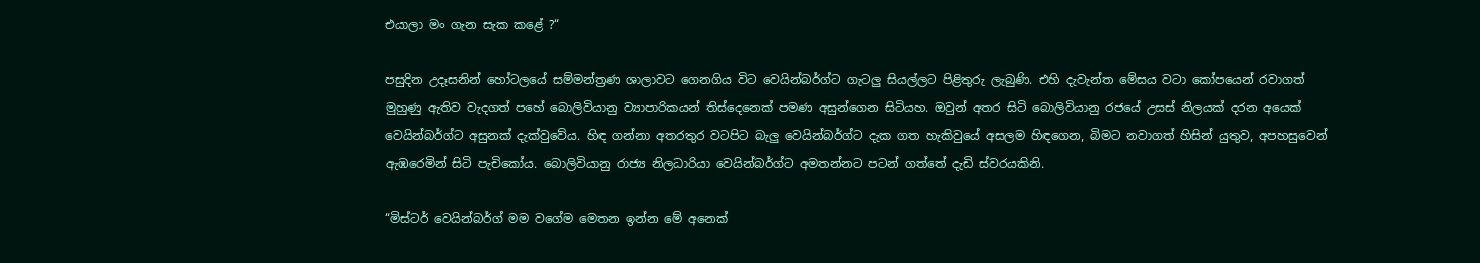එයාලා මං ගැන සැක කළේ ?“

පසුදින උදෑසනින් හෝටලයේ සම්මන්ත්‍රණ ශාලාවට ගෙනගිය විට වෙයින්බර්ග්ට ගැටලු සියල්ලට පිළිතුරු ලැබුණි. එහි දැවැන්ත මේසය වටා කෝපයෙන් රවාගත් මුහුණු ඇතිව වැදගත් පහේ බොලිවියානු ව්‍යාපාරිකයන් තිස්දෙනෙක් පමණ අසුන්ගෙන සිටියහ. ඔවුන් අතර සිටි බොලිවියානු රජයේ උසස් නිලයක් දරන අයෙක් වෙයින්බර්ග්ට අසුනක් දැක්වුවේය. හිඳ ගන්නා අතරතුර වටපිට බැලු වෙයින්බර්ග්ට දැක ගත හැකිවුයේ අසලම හිඳගෙන, බිමට නවාගත් හිසින් යුතුව, අපහසුවෙන් ඇඹරෙමින් සිටි පැචිකෝය. බොලිවියානු රාජ්‍ය නිලධාරියා වෙයින්බර්ග්ට අමතන්නට පටන් ගත්තේ දැඩි ස්වරයකිනි.

“මිස්ටර් වෙයින්බර්ග් මම වගේම මෙතන ඉන්න මේ අනෙක්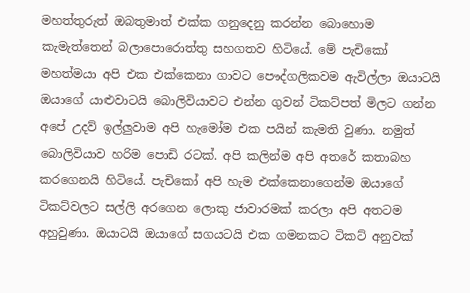මහත්තුරුත් ඔබතුමාත් එක්ක ගනුදෙනු කරන්න බොහොම කැමැත්තෙන් බලාපොරොත්තු සහගතව හිටියේ. මේ පැචිකෝ මහත්මයා අපි එක එක්කෙනා ගාවට පෞද්ගලිකවම ඇවිල්ලා ඔයාටයි ඔයාගේ යාළුවාටයි බොලිවියාවට එන්න ගුවන් ටිකට්පත් මිලට ගන්න අපේ උදව් ඉල්ලුවාම අපි හැමෝම එක පයින් කැමති වුණා. නමුත් බොලිවියාව හරිම පොඩි රටක්. අපි කලින්ම අපි අතරේ කතාබහ කරගෙනයි හිටියේ. පැචිකෝ අපි හැම එක්කෙනාගෙන්ම ඔයාගේ ටිකට්වලට සල්ලි අරගෙන ලොකු ජාවාරමක් කරලා අපි අතටම අහුවුණා. ඔයාටයි ඔයාගේ සගයටයි එක ගමනකට ටිකට් අනුවක්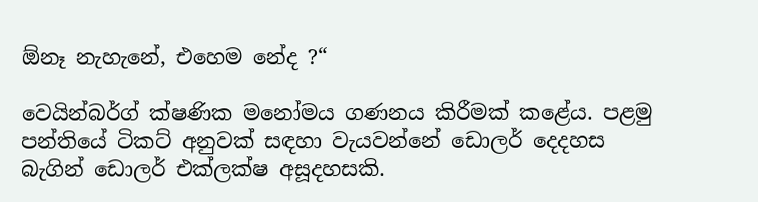ඕනෑ නැහැනේ, එහෙම නේද ?“

වෙයින්බර්ග් ක්ෂණික මනෝමය ගණනය කිරීමක් කළේය. පළමු පන්තියේ ටිකට් අනුවක් සඳහා වැයවන්නේ ඩොලර් දෙදහස බැගින් ඩොලර් එක්ලක්ෂ අසූදහසකි.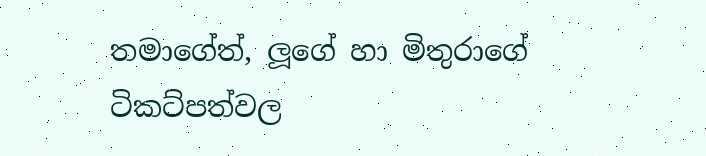තමාගේත්, ලූගේ හා මිතුරාගේ ටිකට්පත්වල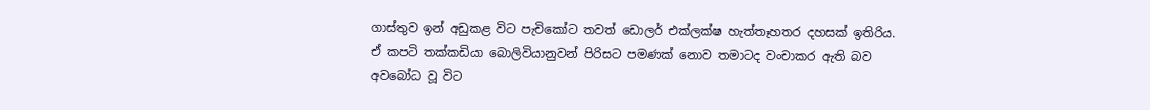ගාස්තුව ඉන් අඩුකළ විට පැචිකෝට තවත් ඩොලර් එක්ලක්ෂ හැත්තෑහතර දහසක් ඉතිරිය. ඒ කපටි තක්කඩියා බොලිවියානුවන් පිරිසට පමණක් නොව තමාටද වංචාකර ඇති බව අවබෝධ වූ විට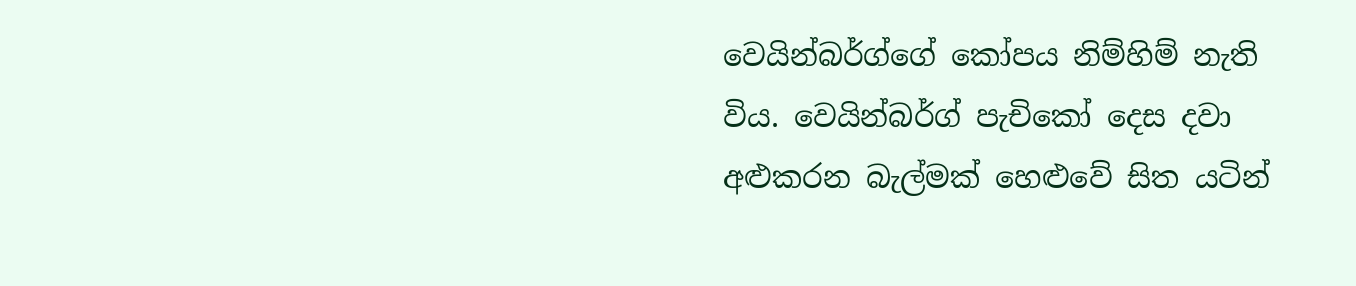වෙයින්බර්ග්ගේ කෝපය නිම්හිම් නැති විය. වෙයින්බර්ග් පැචිකෝ දෙස දවා අළුකරන බැල්මක් හෙළුවේ සිත යටින්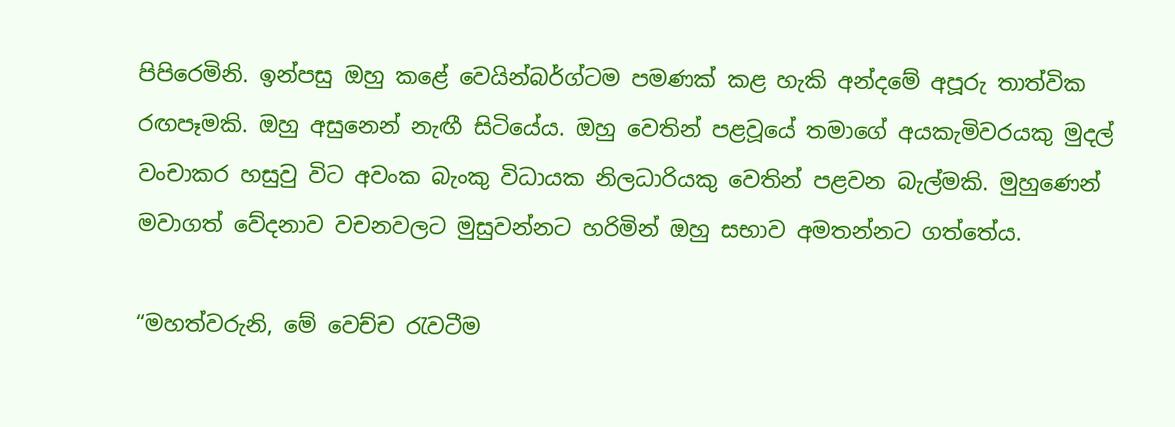පිපිරෙමිනි. ඉන්පසු ඔහු කළේ වෙයින්බර්ග්ටම පමණක් කළ හැකි අන්දමේ අපූරු තාත්වික රඟපෑමකි. ඔහු අසුනෙන් නැඟී සිටියේය. ඔහු වෙතින් පළවූයේ තමාගේ අයකැමිවරයකු මුදල් වංචාකර හසුවු විට අවංක බැංකු විධායක නිලධාරියකු වෙතින් පළවන බැල්මකි. මුහුණෙන් මවාගත් වේදනාව වචනවලට මුසුවන්නට හරිමින් ඔහු සභාව අමතන්නට ගත්තේය.

“මහත්වරුනි, මේ වෙච්ච රැවටීම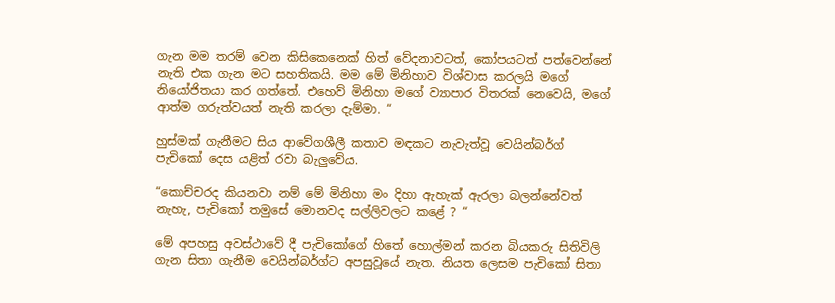ගැන මම තරම් වෙන කිසිකෙනෙක් හිත් වේදනාවටත්, කෝපයටත් පත්වෙන්නේ නැති එක ගැන මට සහතිකයි. මම මේ මිනිහාව විශ්වාස කරලයි මගේ නියෝජිතයා කර ගත්තේ. එහෙව් මිනිහා මගේ ව්‍යාපාර විතරක් නෙවෙයි, මගේ ආත්ම ගරුත්වයත් නැති කරලා දැම්මා. “

හුස්මක් ගැනීමට සිය ආවේගශීලී කතාව මඳකට නැවැත්වූ වෙයින්බර්ග් පැචිකෝ දෙස යළිත් රවා බැලුවේය.

“කොච්චරද කියනවා නම් මේ මිනිහා මං දිහා ඇහැක් ඇරලා බලන්නේවත් නැහැ, පැචිකෝ තමුසේ මොනවද සල්ලිවලට කළේ ? “

මේ අපහසු අවස්ථාවේ දී පැචිකෝගේ හිතේ හොල්මන් කරන බියකරු සිතිවිලි ගැන සිතා ගැනීම වෙයින්බර්ග්ට අපසුවූයේ නැත. නියත ලෙසම පැචිකෝ සිතා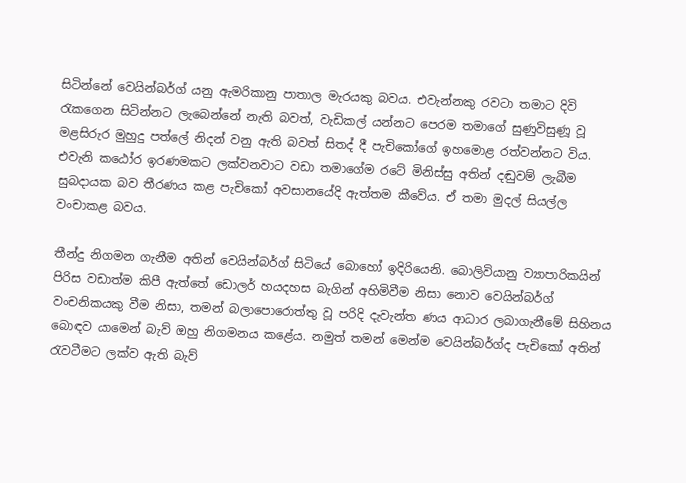සිටින්නේ වෙයින්බර්ග් යනු ඇමරිකානු පාතාල මැරයකු බවය. එවැන්නකු රවටා තමාට දිවි රැකගෙන සිටින්නට ලැබෙන්නේ නැති බවත්, වැඩිකල් යන්නට පෙරම තමාගේ සුණුවිසුණූ වූ මළසිරුර මුහුදු පත්ලේ නිදන් වනු ඇති බවත් සිතද් දී පැචිකෝගේ ඉහමොළ රත්වන්නට විය. එවැනි කඨෝර ඉරණමකට ලක්වනවාට වඩා තමාගේම රටේ මිනිස්සු අතින් දඬුවම් ලැබීම සුබදායක බව තීරණය කළ පැචිකෝ අවසානයේදි ඇත්තම කීවේය. ඒ තමා මුදල් සියල්ල වංචාකළ බවය.

තීන්දු නිගමන ගැනීම අතින් වෙයින්බර්ග් සිටියේ බොහෝ ඉදිරියෙනි. බොලිවියානු ව්‍යාපාරිකයින් පිරිස වඩාත්ම කිපී ඇත්තේ ඩොලර් හයදහස බැගින් අහිමිවීම නිසා නොව වෙයින්බර්ග් වංචනිකයකු වීම නිසා, තමන් බලාපොරොත්තු වූ පරිදි දැවැන්ත ණය ආධාර ලබාගැනීමේ සිහිනය බොඳව යාමෙන් බැව් ඔහු නිගමනය කළේය. නමුත් තමන් මෙන්ම වෙයින්බර්ග්ද පැචිකෝ අතින් රැවටීමට ලක්ව ඇති බැව්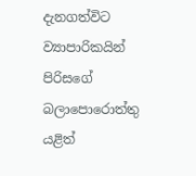දැනගත්විට ව්‍යාපාරිකයින් පිරිසගේ බලාපොරොත්තු යළිත්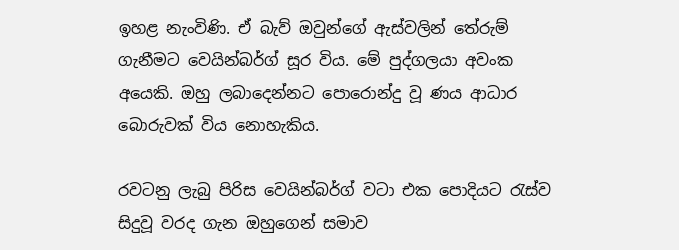ඉහළ නැංවිණි. ඒ බැව් ඔවුන්ගේ ඇස්වලින් තේරුම් ගැනීමට වෙයින්බර්ග් සූර විය. මේ පුද්ගලයා අවංක අයෙකි. ඔහු ලබාදෙන්නට පොරොන්දු වූ ණය ආධාර බොරුවක් විය නොහැකිය.

රවටනු ලැබු පිරිස වෙයින්බර්ග් වටා එක පොදියට රැස්ව සිදුවූ වරද ගැන ඔහුගෙන් සමාව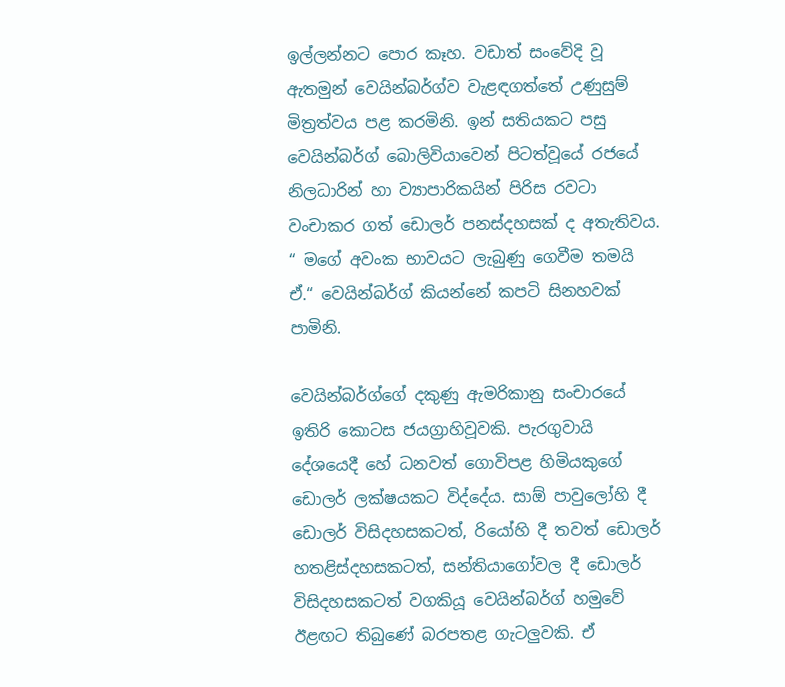ඉල්ලන්නට පොර කෑහ. වඩාත් සංවේදි වූ ඇතමුන් වෙයින්බර්ග්ව වැළඳගත්තේ උණුසුම් මිත්‍රත්වය පළ කරමිනි. ඉන් සතියකට පසු වෙයින්බර්ග් බොලිවියාවෙන් පිටත්වූයේ රජයේ නිලධාරින් හා ව්‍යාපාරිකයින් පිරිස රවටා වංචාකර ගත් ඩොලර් පනස්දහසක් ද අතැතිවය. “ මගේ අවංක භාවයට ලැබුණු ගෙවීම තමයි ඒ.“ වෙයින්බර්ග් කියන්නේ කපටි සිනහවක් පාමිනි.

වෙයින්බර්ග්ගේ දකුණු ඇමරිකානු සංචාරයේ ඉතිරි කොටස ජයග්‍රාහිවූවකි. පැරගුවායි දේශයෙදී හේ ධනවත් ගොවිපළ හිමියකුගේ ඩොලර් ලක්ෂයකට විද්දේය. සාඕ පාවුලෝහි දී ඩොලර් විසිදහසකටත්, රියෝහි දී තවත් ඩොලර් හතළිස්දහසකටත්, සන්තියාගෝවල දී ඩොලර් විසිදහසකටත් වගකියූ වෙයින්බර්ග් හමුවේ ඊළඟට තිබුණේ බරපතළ ගැටලුවකි. ඒ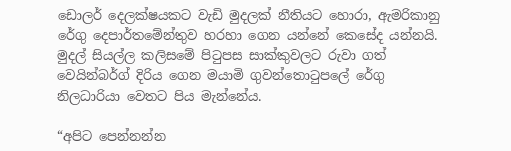ඩොලර් දෙලක්ෂයකට වැඩි මුදලක් නීතියට හොරා, ඇමරිකානු රේගු දෙපාර්තමේන්තුව හරහා ගෙන යන්නේ කෙසේද යන්නයි. මුදල් සියල්ල කලිසමේ පිටුපස සාක්කුවලට රුවා ගත් වෙයින්බර්ග් දිරිය ගෙන මයාමි ගුවන්තොටුපලේ රේගු නිලධාරියා වෙතට පිය මැන්නේය.

“අපිට පෙන්නන්න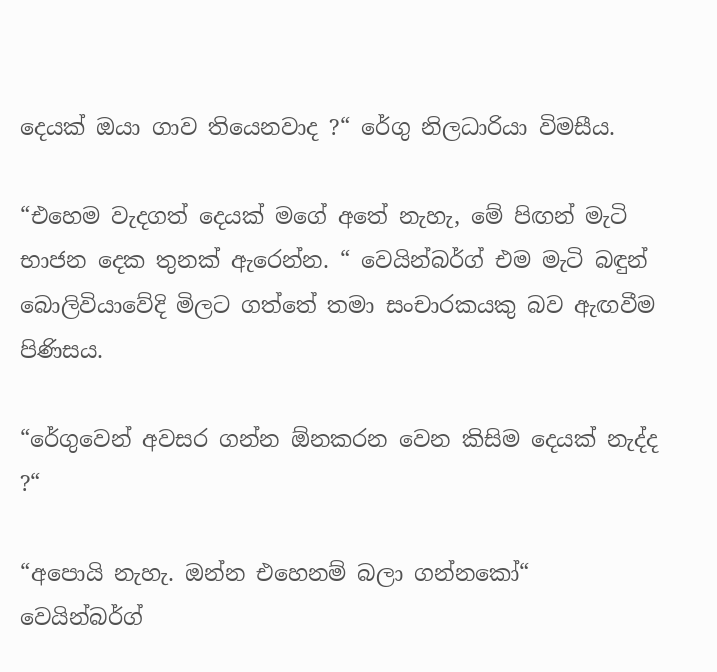දෙයක් ඔයා ගාව තියෙනවාද ?“ රේගු නිලධාරියා විමසීය.

“එහෙම වැදගත් දෙයක් මගේ අතේ නැහැ, මේ පිඟන් මැටි භාජන දෙක තුනක් ඇරෙන්න. “ වෙයින්බර්ග් එම මැටි බඳුන් බොලිවියාවේදි මිලට ගත්තේ තමා සංචාරකයකු බව ඇඟවීම පිණිසය.

“රේගුවෙන් අවසර ගන්න ඕනකරන වෙන කිසිම දෙයක් නැද්ද ?“

“අපොයි නැහැ. ඔන්න එහෙනම් බලා ගන්නකෝ“ වෙයින්බර්ග්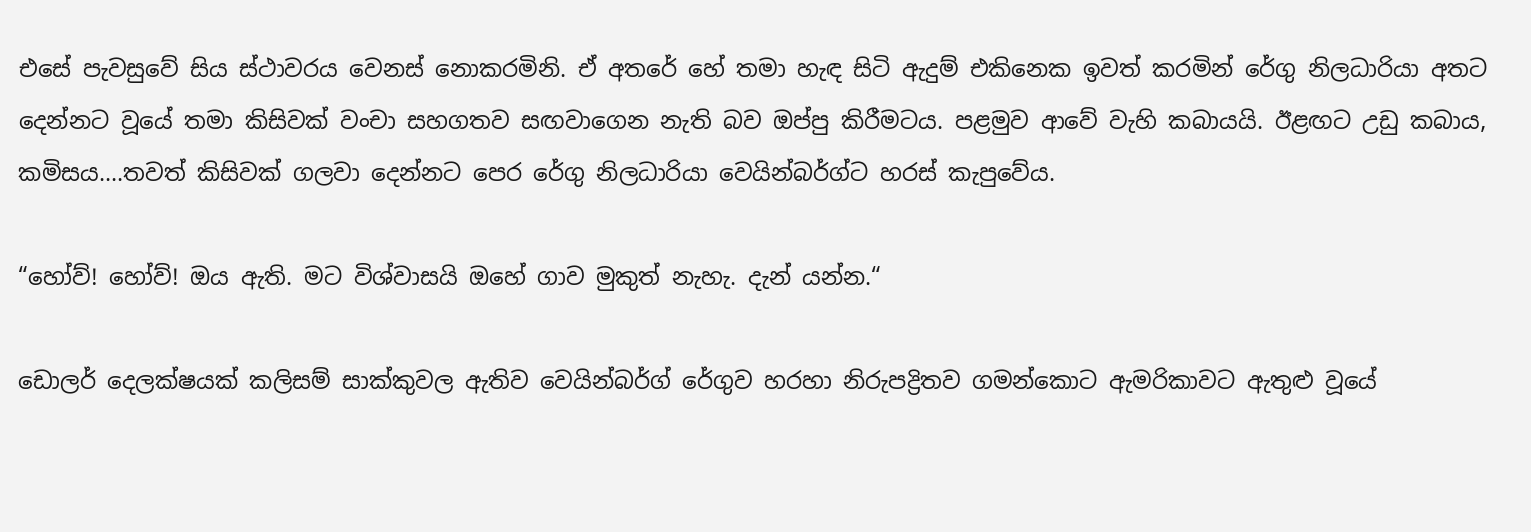එසේ පැවසුවේ සිය ස්ථාවරය වෙනස් නොකරමිනි. ඒ අතරේ හේ තමා හැඳ සිටි ඇදුම් එකිනෙක ඉවත් කරමින් රේගු නිලධාරියා අතට දෙන්නට වූයේ තමා කිසිවක් වංචා සහගතව සඟවාගෙන නැති බව ඔප්පු කිරීමටය. පළමුව ආවේ වැහි කබායයි. ඊළඟට උඩු කබාය, කමිසය....තවත් කිසිවක් ගලවා දෙන්නට පෙර රේගු නිලධාරියා වෙයින්බර්ග්ට හරස් කැපුවේය.

“හෝව්! හෝව්! ඔය ඇති. මට විශ්වාසයි ඔහේ ගාව මුකුත් නැහැ. දැන් යන්න.“

ඩොලර් දෙලක්ෂයක් කලිසම් සාක්කුවල ඇතිව වෙයින්බර්ග් රේගුව හරහා නිරුපද්‍රිතව ගමන්කොට ඇමරිකාවට ඇතුළු වූයේ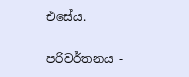එසේය.

පරිවර්තනය -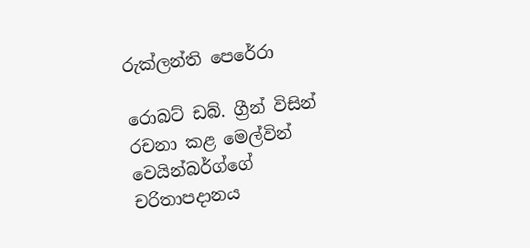රුක්ලන්ති පෙරේරා

රොබට් ඩබ්. ග්‍රීන් විසින් රචනා කළ මෙල්වින් වෙයින්බර්ග්ගේ චරිතාපදානය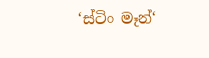‘ස්ටිං මෑන්‘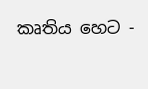කෘතිය හෙට -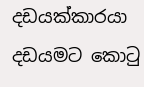දඩයක්කාරයා දඩයමට කොටු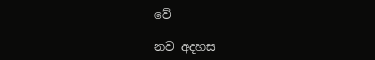වේ

නව අදහස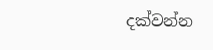දක්වන්න